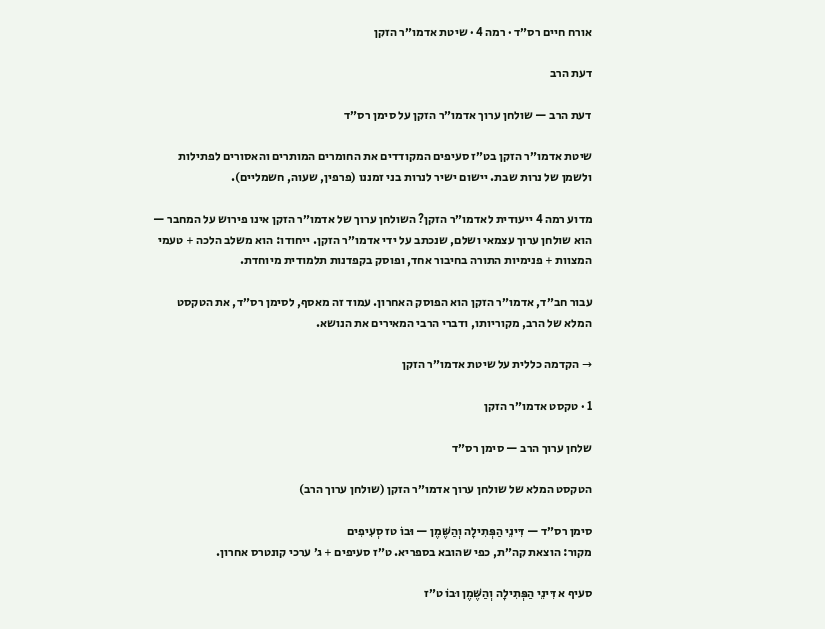אורח חיים רס״ד · רמה 4 · שיטת אדמו״ר הזקן

דעת הרב

דעת הרב — שולחן ערוך אדמו״ר הזקן על סימן רס״ד

שיטת אדמו״ר הזקן בט״ז סעיפים המקודדים את החומרים המותרים והאסורים לפתילות ולשמן של נרות שבת. יישום ישיר לנרות בני זמננו (פרפין, שעוה, חשמליים).

מדוע רמה 4 ייעודית לאדמו״ר הזקן? השולחן ערוך של אדמו״ר הזקן אינו פירוש על המחבר — הוא שולחן ערוך עצמאי ושלם, שנכתב על ידי אדמו״ר הזקן. ייחודו: הוא משלב הלכה + טעמי המצוות + פנימיות התורה בחיבור אחד, ופוסק בקפדנות תלמודית מיוחדת.

עבור חב״ד, אדמו״ר הזקן הוא הפוסק האחרון. עמוד זה מאסף, לסימן רס״ד, את הטקסט המלא של הרב, מקוריותו, ודברי הרבי המאירים את הנושא.

→ הקדמה כללית על שיטת אדמו״ר הזקן

1 · טקסט אדמו״ר הזקן

שלחן ערוך הרב — סימן רס״ד

הטקסט המלא של שולחן ערוך אדמו״ר הזקן (שולחן ערוך הרב)

סימן רס״ד — דִּינֵי הַפְּתִילָה וְהַשֶּׁמֶן — וּבוֹ טז סְעִיפִים
מקור: הוצאת קה״ת, כפי שהובא בספריא. ט״ז סעיפים + ג׳ ערכי קונטרס אחרון.

סעיף א דִּינֵי הַפְּתִילָה וְהַשֶּׁמֶן וּבוֹ ט״ז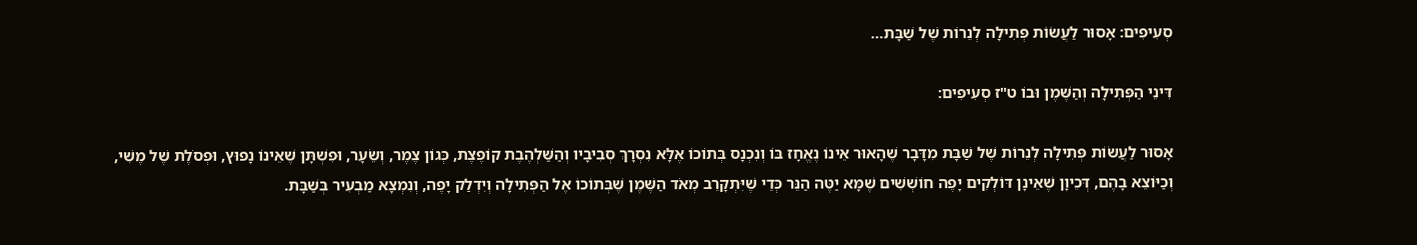סְעִיפִים: אָסוּר לַעֲשׂוֹת פְּתִילָה לְנֵרוֹת שֶׁל שַׁבָּת…

דִּינֵי הַפְּתִילָה וְהַשֶּׁמֶן וּבוֹ ט"ז סְעִיפִים:

אָסוּר לַעֲשׂוֹת פְּתִילָה לְנֵרוֹת שֶׁל שַׁבָּת מִדָּבָר שֶׁהָאוּר אֵינוֹ נֶאֱחָז בּוֹ וְנִכְנָס בְּתוֹכוֹ אֶלָּא נִסְרָךְ סְבִיבָיו וְהַשַּׁלְהֶבֶת קוֹפֶצֶת, כְּגוֹן צֶמֶר, וְשֵׂעָר, וּפִשְׁתָּן שֶׁאֵינוֹ נָפוּץ, וּפְסֹלֶת שֶׁל מֶשִׁי, וְכַיּוֹצֵא בָהֶם, דְּכֵיוָן שֶׁאֵינָן דּוֹלְקִים יָפֶה חוֹשְׁשִׁים שֶׁמָּא יַטֶּה הַנֵּר כְּדֵי שֶׁיִּתְקָרֵב מְאֹד הַשֶּׁמֶן שֶׁבְּתוֹכוֹ אֶל הַפְּתִילָה וְיִדְלַק יָפֶה, וְנִמְצָא מַבְעִיר בְּשַׁבָּת.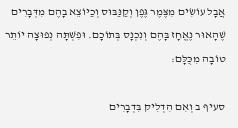אֲבָל עוֹשִׂים מִצֶּמֶר גֶּפֶן וְקַנַּבּוּס וְכַיּוֹצֵא בָהֶם מִדְּבָרִים שֶׁהָאוּר נֶאֱחָז בָּהֶם וְנִכְנָס בְּתוֹכָם. וּפִשְׁתָּה נְפוּצָה יוֹתֵר טוֹבָה מִכֻּלָּם:

סעיף ב וְאִם הִדְלִיק בִּדְבָרִים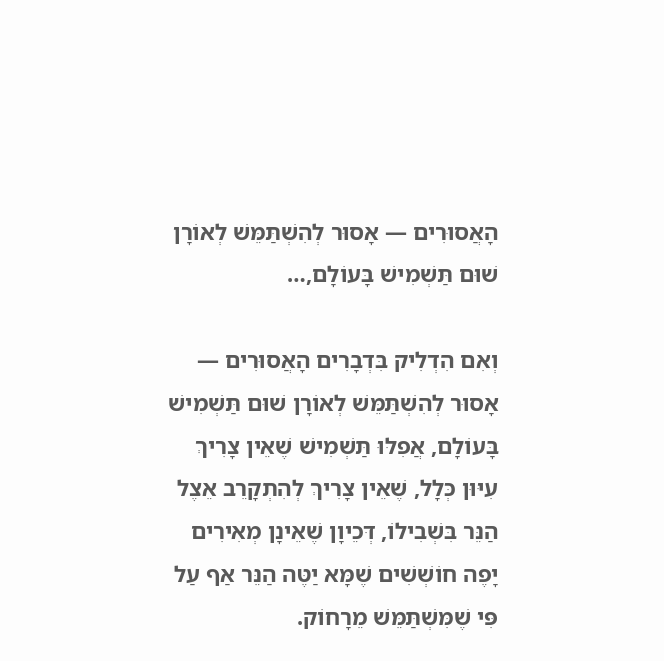הָאֲסוּרִים — אָסוּר לְהִשְׁתַּמֵּשׁ לְאוֹרָן שׁוּם תַּשְׁמִישׁ בָּעוֹלָם,…

וְאִם הִדְלִיק בִּדְבָרִים הָאֲסוּרִים — אָסוּר לְהִשְׁתַּמֵּשׁ לְאוֹרָן שׁוּם תַּשְׁמִישׁ בָּעוֹלָם, אֲפִלּוּ תַּשְׁמִישׁ שֶׁאֵין צָרִיךְ עִיּוּן כְּלָל, שֶׁאֵין צָרִיךְ לְהִתְקָרֵב אֵצֶל הַנֵּר בִּשְׁבִילוֹ, דְּכֵיוָן שֶׁאֵינָן מְאִירִים יָפֶה חוֹשְׁשִׁים שֶׁמָּא יַטֶּה הַנֵּר אַף עַל פִּי שֶׁמִּשְׁתַּמֵּשׁ מֵרָחוֹק.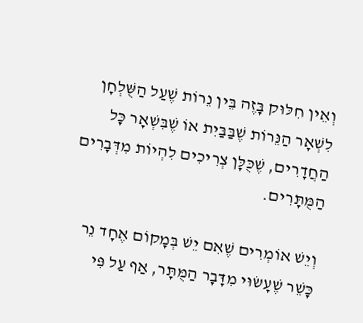וְאֵין חִלּוּק בָּזֶה בֵּין נֵרוֹת שֶׁעַל הַשֻּׁלְחָן לִשְׁאָר הַנֵּרוֹת שֶׁבַּבַּיִת אוֹ שֶׁבִּשְׁאָר כָּל הַחֲדָרִים, שֶׁכֻּלָּן צְרִיכִים לִהְיוֹת מִדְּבָרִים הַמֻּתָּרִים.

וְיֵשׁ אוֹמְרִים שֶׁאִם יֵשׁ בְּמָקוֹם אֶחָד נֵר כָּשֵׁר שֶׁעָשׂוּי מִדָּבָר הַמֻּתָּר, אַף עַל פִּי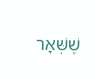שֶׁשְּׁאָר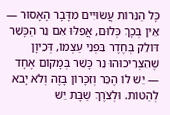כָּל הַנֵּרוֹת עֲשׂוּיִים מִדָּבָר הָאָסוּר — אֵין בְּכָךְ כְּלוּם, אֲפִלּוּ אִם נֵר הַכָּשֵׁר דּוֹלֵק בְּחֶדֶר בִּפְנֵי עַצְמוֹ, דְּכֵיוָן שֶׁהִצְרִיכוּהוּ נֵר כָּשֵׁר בְּמָקוֹם אֶחָד — יֵשׁ לוֹ הֶכֵּר וְזִכָּרוֹן בָּזֶה וְלֹא יָבֹא לְהַטּוֹת. וּלְצֹרֶךְ שַׁבָּת יֵשׁ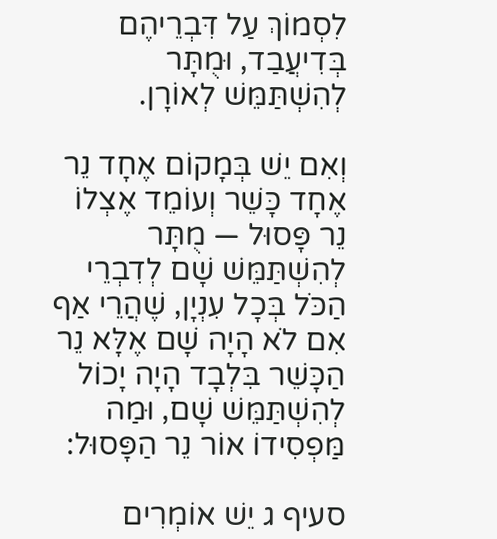לִסְמוֹךְ עַל דִּבְרֵיהֶם בְּדִיעֲבַד, וּמֻתָּר לְהִשְׁתַּמֵּשׁ לְאוֹרָן.

וְאִם יֵשׁ בְּמָקוֹם אֶחָד נֵר אֶחָד כָּשֵׁר וְעוֹמֵד אֶצְלוֹ נֵר פָּסוּל — מֻתָּר לְהִשְׁתַּמֵּשׁ שָׁם לְדִבְרֵי הַכֹּל בְּכָל עִנְיָן, שֶׁהֲרֵי אַף אִם לֹא הָיָה שָׁם אֶלָּא נֵר הַכָּשֵׁר בִּלְבָד הָיָה יָכוֹל לְהִשְׁתַּמֵּשׁ שָׁם, וּמַה מַּפְסִידוֹ אוֹר נֵר הַפָּסוּל:

סעיף ג יֵשׁ אוֹמְרִים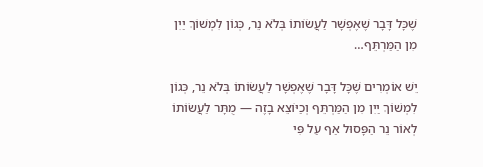שֶׁכָּל דָּבָר שֶׁאֶפְשָׁר לַעֲשׂוֹתוֹ בְּלֹא נֵר, כְּגוֹן לִמְשׁוֹךְ יַיִן מִן הַמַּרְתֵּף…

יֵשׁ אוֹמְרִים שֶׁכָּל דָּבָר שֶׁאֶפְשָׁר לַעֲשׂוֹתוֹ בְּלֹא נֵר, כְּגוֹן לִמְשׁוֹךְ יַיִן מִן הַמַּרְתֵּף וְכַיּוֹצֵא בָזֶה — מֻתָּר לַעֲשׂוֹתוֹ לְאוֹר נֵר הַפָּסוּל אַף עַל פִּי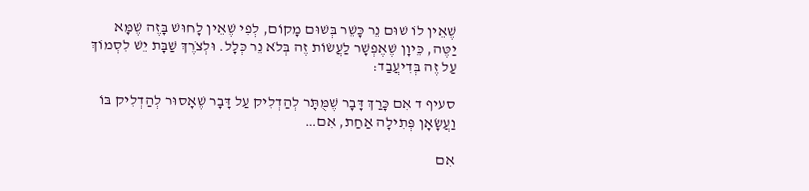שֶׁאֵין לוֹ שׁוּם נֵר כָּשֵׁר בְּשׁוּם מָקוֹם, לְפִי שֶׁאֵין לָחוּשׁ בָּזֶה שֶׁמָּא יַטֶּה, כֵּיוָן שֶׁאֶפְשָׁר לַעֲשׂוֹת זֶה בְּלֹא נֵר כְּלָל. וּלְצֹרֶךְ שַׁבָּת יֵשׁ לִסְמוֹךְ עַל זֶה בְּדִיעֲבַד:

סעיף ד אִם כָּרַךְ דָּבָר שֶׁמֻּתָּר לְהַדְלִיק עַל דָּבָר שֶׁאָסוּר לְהַדְלִיק בּוֹ וַעֲשָׂאָן פְּתִילָה אַחַת, אִם…

אִם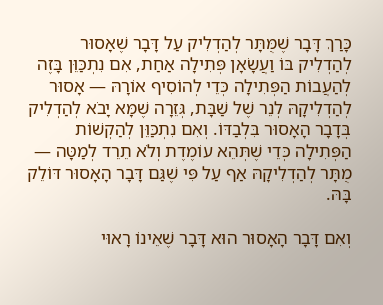כָּרַךְ דָּבָר שֶׁמֻּתָּר לְהַדְלִיק עַל דָּבָר שֶׁאָסוּר לְהַדְלִיק בּוֹ וַעֲשָׂאָן פְּתִילָה אַחַת, אִם נִתְכַּוֵּן בָּזֶה לְהַעֲבוֹת הַפְּתִילָה כְּדֵי לְהוֹסִיף אוֹרָהּ — אָסוּר לְהַדְלִיקָהּ לְנֵר שֶׁל שַׁבָּת, גְּזֵרָה שֶׁמָּא יָבֹא לְהַדְלִיק בְּדָבָר הָאָסוּר בִּלְבַדּוֹ. וְאִם נִתְכַּוֵּן לְהַקְשׁוֹת הַפְּתִילָה כְּדֵי שֶׁתְּהֵא עוֹמֶדֶת וְלֹא תֵרֵד לְמַטָּה — מֻתָּר לְהַדְלִיקָהּ אַף עַל פִּי שֶׁגַּם דָּבָר הָאָסוּר דּוֹלֵק בָּהּ.

וְאִם דָּבָר הָאָסוּר הוּא דָּבָר שֶׁאֵינוֹ רָאוּי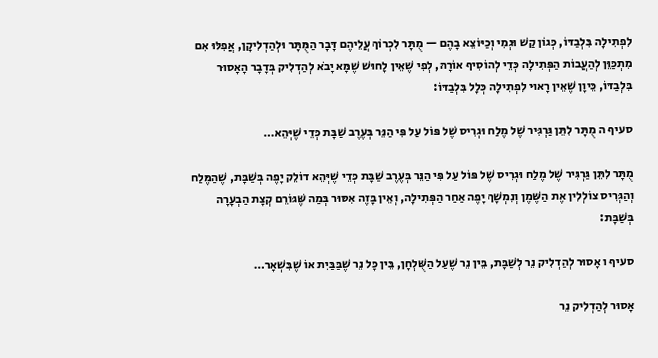לִפְתִילָה בִּלְבַדּוֹ, כְּגוֹן קַשׁ וּגְמִי וְכַיּוֹצֵא בָהֶם — מֻתָּר לִכְרוֹךְ עֲלֵיהֶם דָּבָר הַמֻּתָּר וּלְהַדְלִיקָן, אֲפִלּוּ אִם מִתְכַּוֵּן לְהַעֲבוֹת הַפְּתִילָה כְּדֵי לְהוֹסִיף אוֹרָהּ, לְפִי שֶׁאֵין לָחוּשׁ שֶׁמָּא יָבֹא לְהַדְלִיק בְּדָבָר הָאָסוּר בִּלְבַדּוֹ, כֵּיוָן שֶׁאֵין רָאוּי לִפְתִילָה כְּלָל בִּלְבַדּוֹ:

סעיף ה מֻתָּר לִתֵּן גַּרְגִּיר שֶׁל מֶלַח וּגְרִיס שֶׁל פּוֹל עַל פִּי הַנֵּר בְּעֶרֶב שַׁבָּת כְּדֵי שֶׁיְּהֵא…

מֻתָּר לִתֵּן גַּרְגִּיר שֶׁל מֶלַח וּגְרִיס שֶׁל פּוֹל עַל פִּי הַנֵּר בְּעֶרֶב שַׁבָּת כְּדֵי שֶׁיְּהֵא דוֹלֵק יָפֶה בְּשַׁבָּת, שֶׁהַמֶּלַח וְהַגְּרִיס צוֹלְלִין אֶת הַשֶּׁמֶן וְנִמְשָׁךְ יָפֶה אַחַר הַפְּתִילָה, וְאֵין בָּזֶה אִסּוּר בְּמַה שֶּׁגּוֹרֵם קְצָת הַבְעָרָה בְּשַׁבָּת:

סעיף ו אָסוּר לְהַדְלִיק נֵר לְשַׁבָּת, בֵּין נֵר שֶׁעַל הַשֻּׁלְחָן, בֵּין כָּל נֵר שֶׁבַּבַּיִת אוֹ שֶׁבִּשְׁאָר…

אָסוּר לְהַדְלִיק נֵר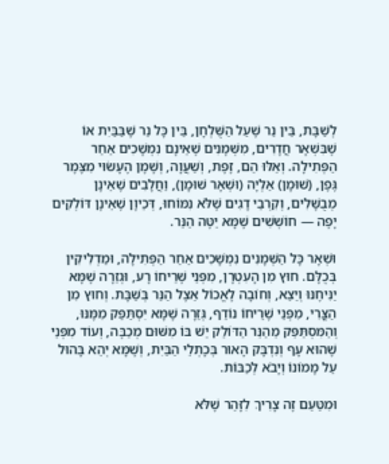לְשַׁבָּת, בֵּין נֵר שֶׁעַל הַשֻּׁלְחָן, בֵּין כָּל נֵר שֶׁבַּבַּיִת אוֹ שֶׁבִּשְׁאָר חֲדָרִים, מִשְּׁמָנִים שֶׁאֵינָם נִמְשָׁכִים אַחַר הַפְּתִילָה. וְאֵלּוּ הֵם, זֶפֶת, וְשַׁעֲוָה, וְשֶׁמֶן הֶעָשׂוּי מִצֶּמֶר גֶּפֶן, (שׁוּמָן) אַלְיָה (וּשְׁאָר שׁוּמָן), וַחֲלָבִים שֶׁאֵינָן מְבֻשָּׁלִים, וְקִרְבֵי דָגִים שֶׁלֹּא נִמּוֹחוּ, דְּכֵיוָן שֶׁאֵינָן דּוֹלְקִים יָפֶה — חוֹשְׁשִׁים שֶׁמָּא יַטֶּה הַנֵּר.

וּשְׁאָר כָּל הַשְּׁמָנִים נִמְשָׁכִים אַחַר הַפְּתִילָה, וּמַדְלִיקִין בְּכֻלָּם. חוּץ מִן הָעִטְרָן, מִפְּנֵי שֶׁרֵיחוֹ רָע, וּגְזֵרָה שֶׁמָּא יַנִּיחֶנּוּ וְיֵצֵא, וְחוֹבָה לֶאֱכוֹל אֵצֶל הַנֵּר בְּשַׁבָּת. וְחוּץ מִן הַצֳּרִי, מִפְּנֵי שֶׁרֵיחוֹ נוֹדֵף, גְּזֵרָה שֶׁמָּא יִסְתַּפֵּק מִמֶּנּוּ, וְהַמִּסְתַּפֵּק מֵהַנֵּר הַדּוֹלֵק יֵשׁ בּוֹ מִשּׁוּם מְכַבֶּה, וְעוֹד מִפְּנֵי שֶׁהוּא עָף וְנִדְבָּק הָאוּר בְּכָתְלֵי הַבַּיִת, וְשֶׁמָּא יְהֵא בָּהוּל עַל מָמוֹנוֹ וְיָבֹא לְכַבּוֹת.

וּמִטַּעַם זֶה צָרִיךְ לִזָּהֵר שֶׁלֹּא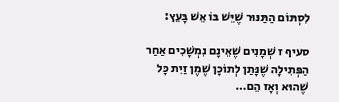לִסְתּוֹם הַתַּנּוּר שֶׁיֵּשׁ בּוֹ אֵשׁ בָּעֵץ:

סעיף ז שְׁמָנִים שֶׁאֵינָם נִמְשָׁכִים אַחַר הַפְּתִילָה שֶׁנָּתַן לְתוֹכָן שֶׁמֶן זַיִת כָּל שֶׁהוּא וְאָז הֵם…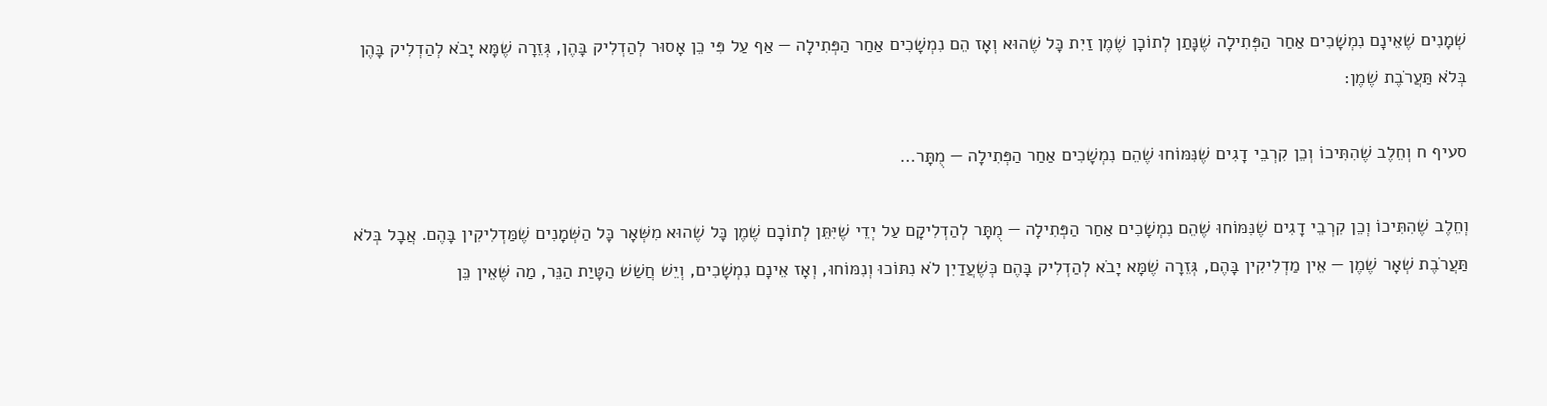שְׁמָנִים שֶׁאֵינָם נִמְשָׁכִים אַחַר הַפְּתִילָה שֶׁנָּתַן לְתוֹכָן שֶׁמֶן זַיִת כָּל שֶׁהוּא וְאָז הֵם נִמְשָׁכִים אַחַר הַפְּתִילָה — אַף עַל פִּי כֵן אָסוּר לְהַדְלִיק בָּהֶן, גְּזֵרָה שֶׁמָּא יָבֹא לְהַדְלִיק בָּהֶן בְּלֹא תַּעֲרֹבֶת שֶׁמֶן:

סעיף ח וְחֵלֶב שֶׁהִתִּיכוֹ וְכֵן קִרְבֵי דָגִים שֶׁנִּמּוֹחוּ שֶׁהֵם נִמְשָׁכִים אַחַר הַפְּתִילָה — מֻתָּר…

וְחֵלֶב שֶׁהִתִּיכוֹ וְכֵן קִרְבֵי דָגִים שֶׁנִּמּוֹחוּ שֶׁהֵם נִמְשָׁכִים אַחַר הַפְּתִילָה — מֻתָּר לְהַדְלִיקָם עַל יְדֵי שֶׁיִּתֵּן לְתוֹכָם שֶׁמֶן כָּל שֶׁהוּא מִשְּׁאָר כָּל הַשְּׁמָנִים שֶׁמַּדְלִיקִין בָּהֶם. אֲבָל בְּלֹא תַּעֲרֹבֶת שְׁאָר שֶׁמֶן — אֵין מַדְלִיקִין בָּהֶם, גְּזֵרָה שֶׁמָּא יָבֹא לְהַדְלִיק בָּהֶם כְּשֶׁעֲדַיִן לֹא נִתּוֹכוּ וְנִמּוֹחוּ, וְאָז אֵינָם נִמְשָׁכִים, וְיֵשׁ חֲשַׁשׁ הַטָּיַת הַנֵּר, מַה שֶּׁאֵין כֵּן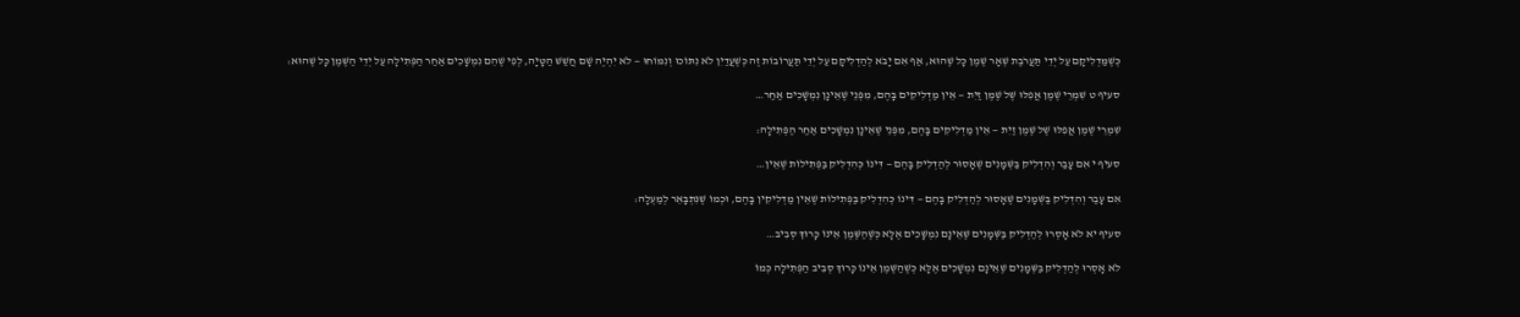כְּשֶׁמַּדְלִיקָם עַל יְדֵי תַּעֲרֹבֶת שְׁאָר שֶׁמֶן כָּל שֶׁהוּא, אַף אִם יָבֹא לְהַדְלִיקָם עַל יְדֵי תַּעֲרוֹבוֹת זֶה כְּשֶׁעֲדַיִן לֹא נִתּוֹכוּ וְנִמּוֹחוּ — לֹא יִהְיֶה שָׁם חֲשַׁשׁ הַטָּיָה, לְפִי שֶׁהֵם נִמְשָׁכִים אַחַר הַפְּתִילָה עַל יְדֵי הַשֶּׁמֶן כָּל שֶׁהוּא:

סעיף ט שִׁמְרֵי שֶׁמֶן אֲפִלּוּ שֶׁל שֶׁמֶן זַיִת — אֵין מַדְלִיקִים בָּהֶם, מִפְּנֵי שֶׁאֵינָן נִמְשָׁכִים אַחַר…

שִׁמְרֵי שֶׁמֶן אֲפִלּוּ שֶׁל שֶׁמֶן זַיִת — אֵין מַדְלִיקִים בָּהֶם, מִפְּנֵי שֶׁאֵינָן נִמְשָׁכִים אַחַר הַפְּתִילָה:

סעיף י אִם עָבַר וְהִדְלִיק בַּשְּׁמָנִים שֶׁאָסוּר לְהַדְלִיק בָּהֶם — דִּינוֹ כְּהִדְלִיק בַּפְּתִילוֹת שֶׁאֵין…

אִם עָבַר וְהִדְלִיק בַּשְּׁמָנִים שֶׁאָסוּר לְהַדְלִיק בָּהֶם — דִּינוֹ כְּהִדְלִיק בַּפְּתִילוֹת שֶׁאֵין מַדְלִיקִין בָּהֶם, וּכְמוֹ שֶׁנִּתְבָּאֵר לְמַעְלָה:

סעיף יא לֹא אָסְרוּ לְהַדְלִיק בַּשְּׁמָנִים שֶׁאֵינָם נִמְשָׁכִים אֶלָּא כְּשֶׁהַשֶּׁמֶן אֵינוֹ כָּרוּךְ סְבִיב…

לֹא אָסְרוּ לְהַדְלִיק בַּשְּׁמָנִים שֶׁאֵינָם נִמְשָׁכִים אֶלָּא כְּשֶׁהַשֶּׁמֶן אֵינוֹ כָּרוּךְ סְבִיב הַפְּתִילָה כְּמוֹ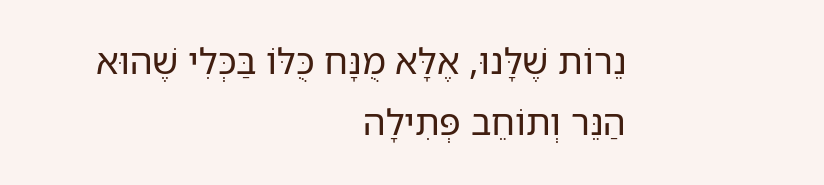נֵרוֹת שֶׁלָּנוּ, אֶלָּא מֻנָּח כֻּלּוֹ בַּכְּלִי שֶׁהוּא הַנֵּר וְתוֹחֵב פְּתִילָה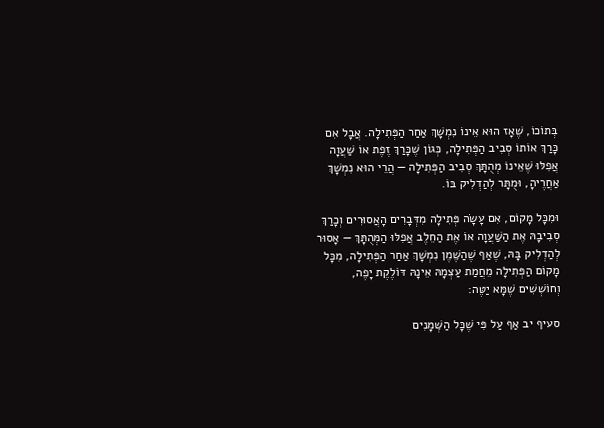בְּתוֹכוֹ, שֶׁאָז הוּא אֵינוֹ נִמְשָׁךְ אַחַר הַפְּתִילָה. אֲבָל אִם כָּרַךְ אוֹתוֹ סְבִיב הַפְּתִילָה, כְּגוֹן שֶׁכָּרַךְ זֶפֶת אוֹ שַׁעֲוָה אֲפִלּוּ שֶׁאֵינוֹ מְהֻתָּךְ סְבִיב הַפְּתִילָה — הֲרֵי הוּא נִמְשָׁךְ אַחֲרֶיהָ, וּמֻתָּר לְהַדְלִיק בּוֹ.

וּמִכָּל מָקוֹם, אִם עָשָׂה פְּתִילָה מִדְּבָרִים הָאֲסוּרִים וְכָרַךְ סְבִיבָהּ אֶת הַשַּׁעֲוָה אוֹ אֶת הַחֵלֶב אֲפִלּוּ הַמְּהֻתָּךְ — אָסוּר לְהַדְלִיק בָּהּ, שֶׁאַף שֶׁהַשֶּׁמֶן נִמְשָׁךְ אַחַר הַפְּתִילָה, מִכָּל מָקוֹם הַפְּתִילָה מֵחֲמַת עַצְמָהּ אֵינָהּ דּוֹלֶקֶת יָפֶה, וְחוֹשְׁשִׁים שֶׁמָּא יַטֶּה:

סעיף יב אַף עַל פִּי שֶׁכָּל הַשְּׁמָנִים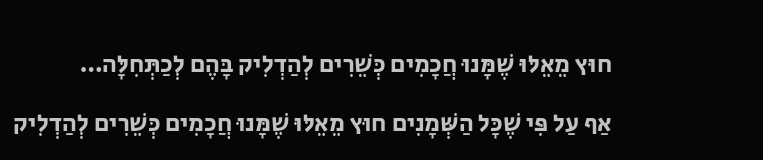חוּץ מֵאֵלּוּ שֶׁמָּנוּ חֲכָמִים כְּשֵׁרִים לְהַדְלִיק בָּהֶם לְכַתְּחִלָּה…

אַף עַל פִּי שֶׁכָּל הַשְּׁמָנִים חוּץ מֵאֵלּוּ שֶׁמָּנוּ חֲכָמִים כְּשֵׁרִים לְהַדְלִיק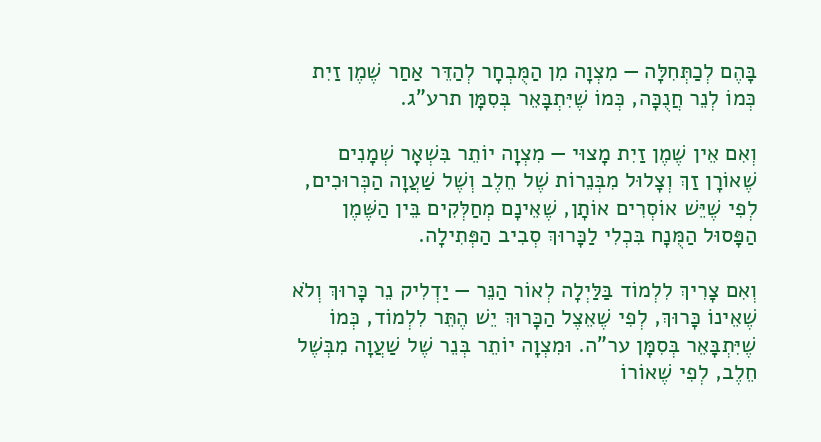בָּהֶם לְכַתְּחִלָּה — מִצְוָה מִן הַמֻּבְחָר לְהַדֵּר אַחַר שֶׁמֶן זַיִת כְּמוֹ לְנֵר חֲנֻכָּה, כְּמוֹ שֶׁיִּתְבָּאֵר בְּסִמָּן תרע"ג.

וְאִם אֵין שֶׁמֶן זַיִת מָצוּי — מִצְוָה יוֹתֵר בִּשְׁאָר שְׁמָנִים שֶׁאוֹרָן זַךְ וְצָלוּל מִבְּנֵרוֹת שֶׁל חֵלֶב וְשֶׁל שַׁעֲוָה הַכְּרוּכִים, לְפִי שֶׁיֵּשׁ אוֹסְרִים אוֹתָן, שֶׁאֵינָם מְחַלְּקִים בֵּין הַשֶּׁמֶן הַפָּסוּל הַמֻּנָח בִּכְלִי לַכָּרוּךְ סְבִיב הַפְּתִילָה.

וְאִם צָרִיךְ לִלְמוֹד בַּלַּיְלָה לְאוֹר הַנֵּר — יַדְלִיק נֵר כָּרוּךְ וְלֹא שֶׁאֵינוֹ כָּרוּךְ, לְפִי שֶׁאֵצֶל הַכָּרוּךְ יֵשׁ הֶתֵּר לִלְמוֹד, כְּמוֹ שֶׁיִּתְבָּאֵר בְּסִמָּן ער"ה. וּמִצְוָה יוֹתֵר בְּנֵר שֶׁל שַׁעֲוָה מִבְּשֶׁל חֵלֶב, לְפִי שֶׁאוֹרוֹ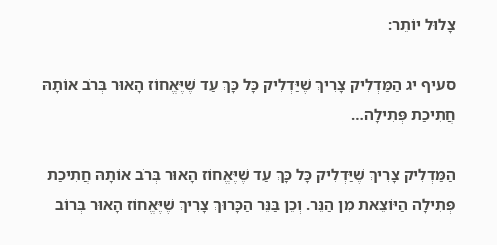צָלוּל יוֹתֵר:

סעיף יג הַמַּדְלִיק צָרִיךְ שֶׁיַּדְלִיק כָּל כָּךְ עַד שֶׁיֶּאֱחוֹז הָאוּר בְּרֹב אוֹתָהּ חֲתִיכַת פְּתִילָה…

הַמַּדְלִיק צָרִיךְ שֶׁיַּדְלִיק כָּל כָּךְ עַד שֶׁיֶּאֱחוֹז הָאוּר בְּרֹב אוֹתָהּ חֲתִיכַת פְּתִילָה הַיּוֹצֵאת מִן הַנֵּר. וְכֵן בַּנֵּר הַכָּרוּךְ צָרִיךְ שֶׁיֶּאֱחוֹז הָאוּר בְּרוֹב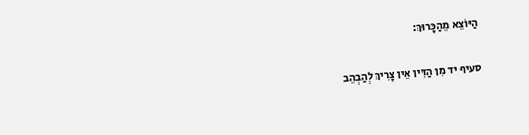הַיּוֹצֵא מֵהַכָּרוּךְ:

סעיף יד מִן הַדִּין אֵין צָרִיךְ לְהַבְהֵב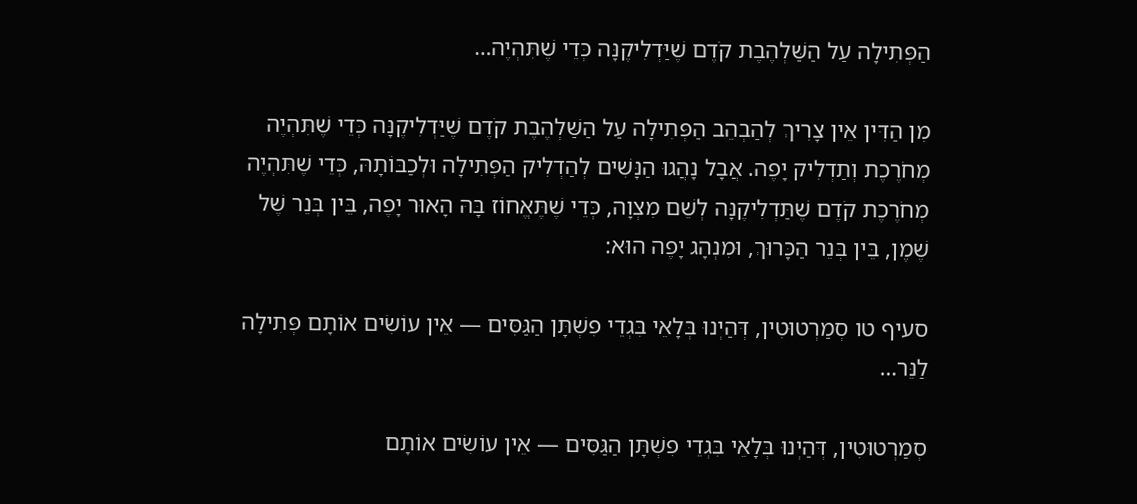הַפְּתִילָה עַל הַשַּׁלְהֶבֶת קֹדֶם שֶׁיַּדְלִיקֶנָּה כְּדֵי שֶׁתִּהְיֶה…

מִן הַדִּין אֵין צָרִיךְ לְהַבְהֵב הַפְּתִילָה עַל הַשַּׁלְהֶבֶת קֹדֶם שֶׁיַּדְלִיקֶנָּה כְּדֵי שֶׁתִּהְיֶה מְחֹרֶכֶת וְתַדְלִיק יָפֶה. אֲבָל נָהֲגוּ הַנָּשִׁים לְהַדְלִיק הַפְּתִילָה וּלְכַבּוֹתָהּ, כְּדֵי שֶׁתִּהְיֶה מְחֹרֶכֶת קֹדֶם שֶׁתַּדְלִיקֶנָּה לְשֵׁם מִצְוָה, כְּדֵי שֶׁתֶּאֱחוֹז בָּהּ הָאוּר יָפֶה, בֵּין בְּנֵר שֶׁל שֶׁמֶן, בֵּין בְּנֵר הַכָּרוּךְ, וּמִנְהָג יָפֶה הוּא:

סעיף טו סְמַרְטוּטִין, דְּהַיְנוּ בְּלָאֵי בִּגְדֵי פִשְׁתָּן הַגַּסִּים — אֵין עוֹשִׂים אוֹתָם פְּתִילָה לַנֵּר…

סְמַרְטוּטִין, דְּהַיְנוּ בְּלָאֵי בִּגְדֵי פִשְׁתָּן הַגַּסִּים — אֵין עוֹשִׂים אוֹתָם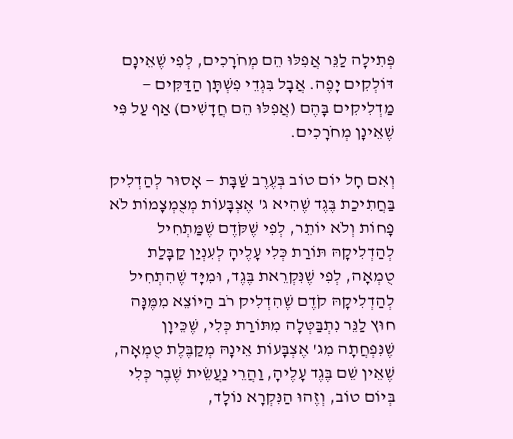פְּתִילָה לַנֵּר אֲפִלּוּ הֵם מְחֹרָכִים, לְפִי שֶׁאֵינָם דּוֹלְקִים יָפֶה. אֲבָל בִּגְדֵי פִשְׁתָּן הַדַּקִּים — מַדְלִיקִים בָּהֶם (אֲפִלּוּ הֵם חֲדָשִׁים) אַף עַל פִּי שֶׁאֵינָן מְחֹרָכִים.

וְאִם חָל יוֹם טוֹב בְּעֶרֶב שַׁבָּת — אָסוּר לְהַדְלִיק בַּחֲתִיכַת בֶּגֶד שֶׁהִיא ג' אֶצְבָּעוֹת מְצֻמְצָמוֹת לֹא פָחוֹת וְלֹא יוֹתֵר, לְפִי שֶׁקֹּדֶם שֶׁמַּתְחִיל לְהַדְלִיקָהּ תּוֹרַת כְּלִי עָלֶיהָ לְעִנְיַן קַבָּלַת טֻמְאָה, לְפִי שֶׁנִּקְרֵאת בֶּגֶד, וּמִיָּד שֶׁהִתְחִיל לְהַדְלִיקָהּ קֹדֶם שֶׁהִדְלִיק רֹב הַיּוֹצֵא מִמֶּנָּה חוּץ לַנֵּר נִתְבַּטְּלָה מִתּוֹרַת כְּלִי, שֶׁכֵּיוָן שֶׁנִּפְחֲתָה מִג' אֶצְבָּעוֹת אֵינָהּ מְקַבֶּלֶת טֻמְאָה, שֶׁאֵין שֵׁם בֶּגֶד עָלֶיהָ, וַהֲרֵי נַעֲשֵׂית שֶׁבֶר כְּלִי בְּיוֹם טוֹב, וְזֶהוּ הַנִּקְרָא נוֹלָד,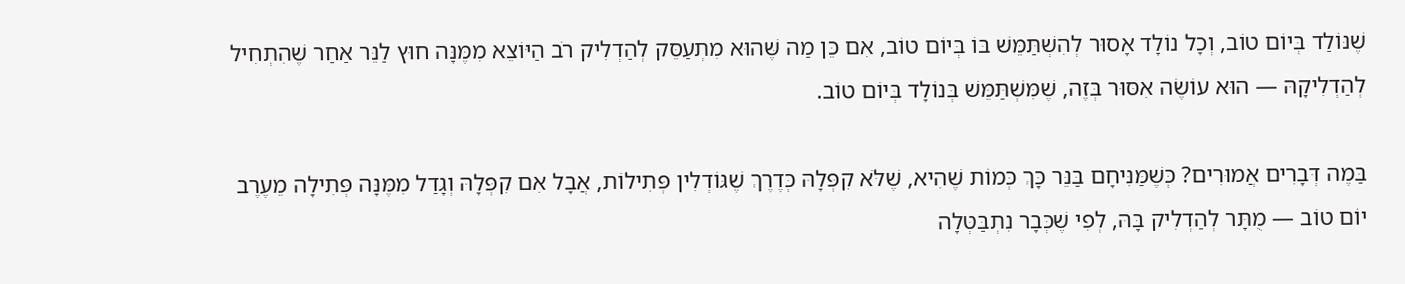שֶׁנּוֹלַד בְּיוֹם טוֹב, וְכָל נוֹלָד אָסוּר לְהִשְׁתַּמֵּשׁ בּוֹ בְּיוֹם טוֹב, אִם כֵּן מַה שֶּׁהוּא מִתְעַסֵּק לְהַדְלִיק רֹב הַיּוֹצֵא מִמֶּנָּה חוּץ לַנֵּר אַחַר שֶׁהִתְחִיל לְהַדְלִיקָהּ — הוּא עוֹשֶׂה אִסּוּר בְּזֶה, שֶׁמִּשְׁתַּמֵּשׁ בְּנוֹלָד בְּיוֹם טוֹב.

בַּמֶה דְּבָרִים אֲמוּרִים? כְּשֶׁמַּנִּיחָם בַּנֵּר כָּךְ כְּמוֹת שֶׁהִיא, שֶׁלֹּא קִפְּלָהּ כְּדֶרֶךְ שֶׁגּוֹדְלִין פְּתִילוֹת, אֲבָל אִם קִפְּלָהּ וְגָדַל מִמֶּנָּה פְּתִילָה מֵעֶרֶב יוֹם טוֹב — מֻתָּר לְהַדְלִיק בָּהּ, לְפִי שֶׁכְּבָר נִתְבַּטְּלָה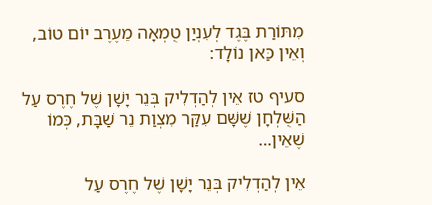מִתּוֹרַת בֶּגֶד לְעִנְיַן טֻמְאָה מֵעֶרֶב יוֹם טוֹב, וְאֵין כַּאן נוֹלָד:

סעיף טז אֵין לְהַדְלִיק בְּנֵר יָשָׁן שֶׁל חֶרֶס עַל הַשֻּׁלְחָן שֶׁשָּׁם עִקַּר מִצְוַת נֵר שַׁבָּת, כְּמוֹ שֶׁאֵין…

אֵין לְהַדְלִיק בְּנֵר יָשָׁן שֶׁל חֶרֶס עַל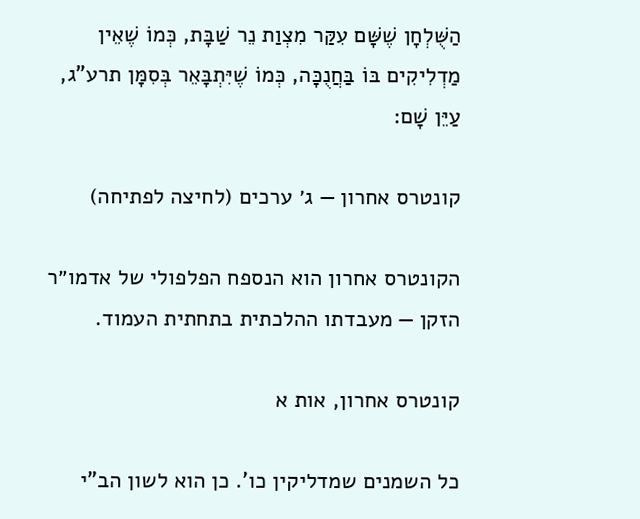הַשֻּׁלְחָן שֶׁשָּׁם עִקַּר מִצְוַת נֵר שַׁבָּת, כְּמוֹ שֶׁאֵין מַדְלִיקִים בּוֹ בַּחֲנֻכָּה, כְּמוֹ שֶׁיִּתְבָּאֵר בְּסִמָּן תרע"ג, עַיֵּן שָׁם:

קונטרס אחרון — ג׳ ערכים (לחיצה לפתיחה)

הקונטרס אחרון הוא הנספח הפלפולי של אדמו״ר הזקן — מעבדתו ההלכתית בתחתית העמוד.

קונטרס אחרון, אות א

כל השמנים שמדליקין כו'. כן הוא לשון הב"י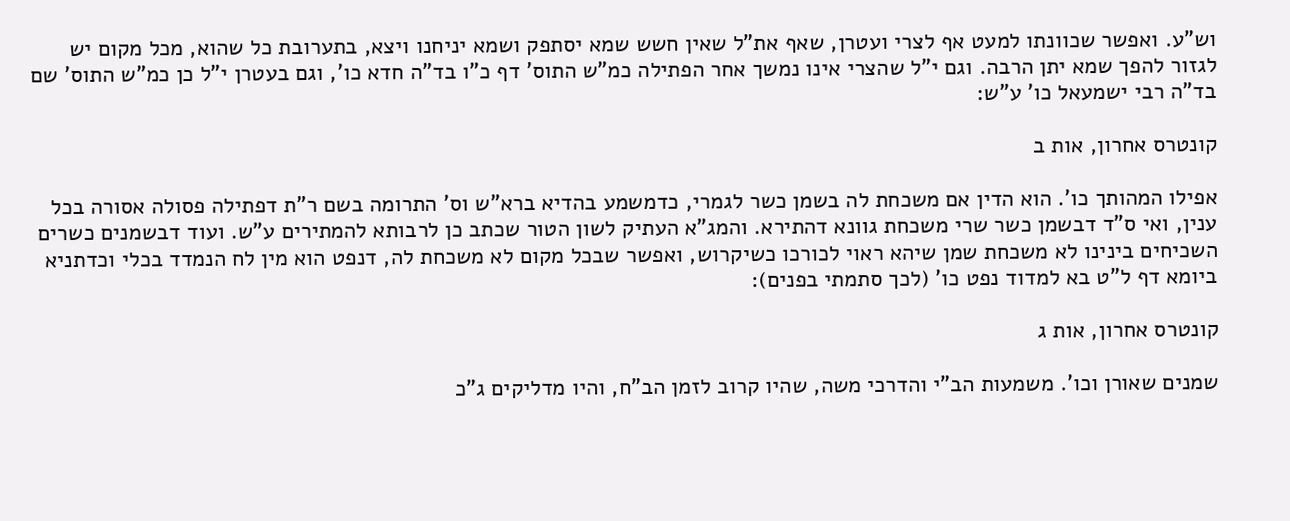וש"ע. ואפשר שכוונתו למעט אף לצרי ועטרן, שאף את"ל שאין חשש שמא יסתפק ושמא יניחנו ויצא, בתערובת כל שהוא, מכל מקום יש לגזור להפך שמא יתן הרבה. וגם י"ל שהצרי אינו נמשך אחר הפתילה כמ"ש התוס' דף כ"ו בד"ה חדא כו', וגם בעטרן י"ל כן כמ"ש התוס' שם בד"ה רבי ישמעאל כו' ע"ש:

קונטרס אחרון, אות ב

אפילו המהותך כו'. הוא הדין אם משכחת לה בשמן כשר לגמרי, כדמשמע בהדיא ברא"ש וס' התרומה בשם ר"ת דפתילה פסולה אסורה בכל ענין, ואי ס"ד דבשמן כשר שרי משכחת גוונא דהתירא. והמג"א העתיק לשון הטור שכתב כן לרבותא להמתירים ע"ש. ועוד דבשמנים כשרים השכיחים בינינו לא משכחת שמן שיהא ראוי לכורכו כשיקרוש, ואפשר שבכל מקום לא משכחת לה, דנפט הוא מין לח הנמדד בכלי וכדתניא ביומא דף ל"ט בא למדוד נפט כו' (לכך סתמתי בפנים):

קונטרס אחרון, אות ג

שמנים שאורן וכו'. משמעות הב"י והדרכי משה, שהיו קרוב לזמן הב"ח, והיו מדליקים ג"כ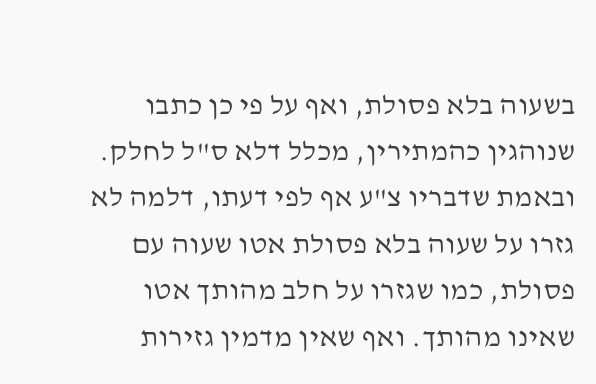בשעוה בלא פסולת, ואף על פי כן כתבו שנוהגין כהמתירין, מכלל דלא ס"ל לחלק. ובאמת שדבריו צ"ע אף לפי דעתו, דלמה לא גזרו על שעוה בלא פסולת אטו שעוה עם פסולת, כמו שגזרו על חלב מהותך אטו שאינו מהותך. ואף שאין מדמין גזירות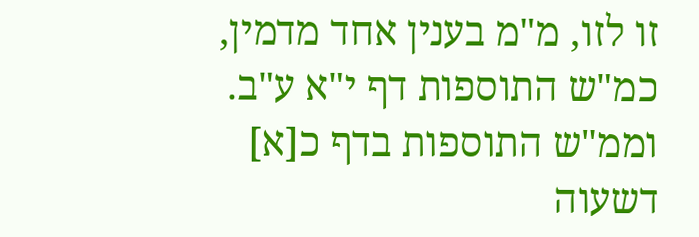זו לזו, מ"מ בענין אחד מדמין, כמ"ש התוספות דף י"א ע"ב. וממ"ש התוספות בדף כ[א] דשעוה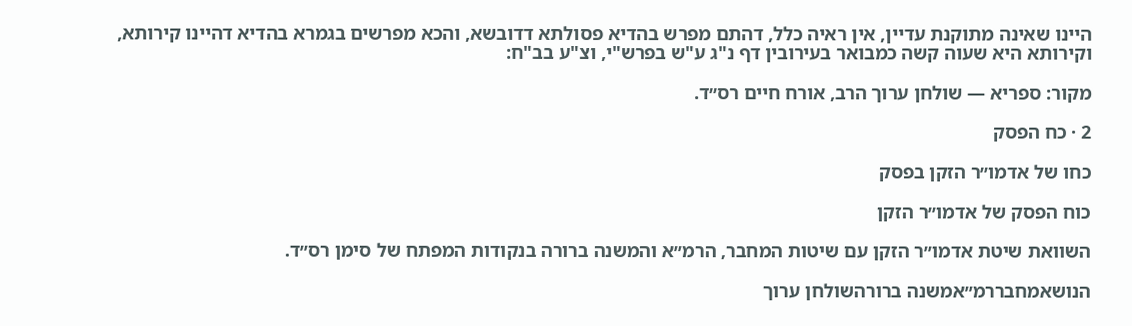היינו שאינה מתוקנת עדיין, אין ראיה כלל, דהתם מפרש בהדיא פסולתא דדובשא, והכא מפרשים בגמרא בהדיא דהיינו קירותא, וקירותא היא שעוה קשה כמבואר בעירובין דף נ"ג ע"ש בפרש"י, וצ"ע בב"ח:

מקור: ספריא — שולחן ערוך הרב, אורח חיים רס״ד.

2 · כח הפסק

כחו של אדמו״ר הזקן בפסק

כוח הפסק של אדמו״ר הזקן

השוואת שיטת אדמו״ר הזקן עם שיטות המחבר, הרמ״א והמשנה ברורה בנקודות המפתח של סימן רס״ד.

הנושאמחבררמ״אמשנה ברורהשולחן ערוך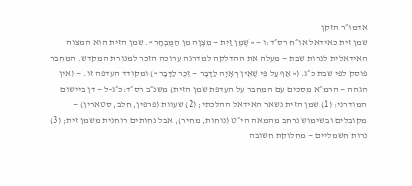אדמו״ר הזקן
שמן זית כאידאל או״ח רס״ד:ו — « שֶׁמֶן זַיִת — מִצְוָה מִן הַמֻּבְחָר ». שמן הזית הוא המצוה האידאלית לנרות שבת — מעלה את ההדלקה למדרגה ערוכה הזכר למנורת המקדש. המחבר פוסק לפי שבת כ״ג. (« אַף עַל פִּי שֶׁאֵין רְאָיָה לַדָּבָר — זֵכֶר לַדָּבָר ») ומקודד העדפה זו. — (אין הגהה — הרמ״א מסכים עם המחבר על העדפת שמן הזית) משנ״ב רס״ד:כ״ג-ל — דן ביישום המודרני: (1) שמן הזית נשאר האידאל ההלכתי; (2) שעוות (פרפין, חלב, סטארין) — מקובלים ובשימוש נרחב מהמאה הי״ט (נוחות, מחיר), אבל נחותים רוחנית משמן זית; (3) נרות חשמליים — מחלוקת חשובה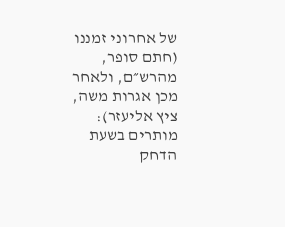של אחרוני זמננו (חתם סופר, מהרש״ם, ולאחר מכן אגרות משה, ציץ אליעזר): מותרים בשעת הדחק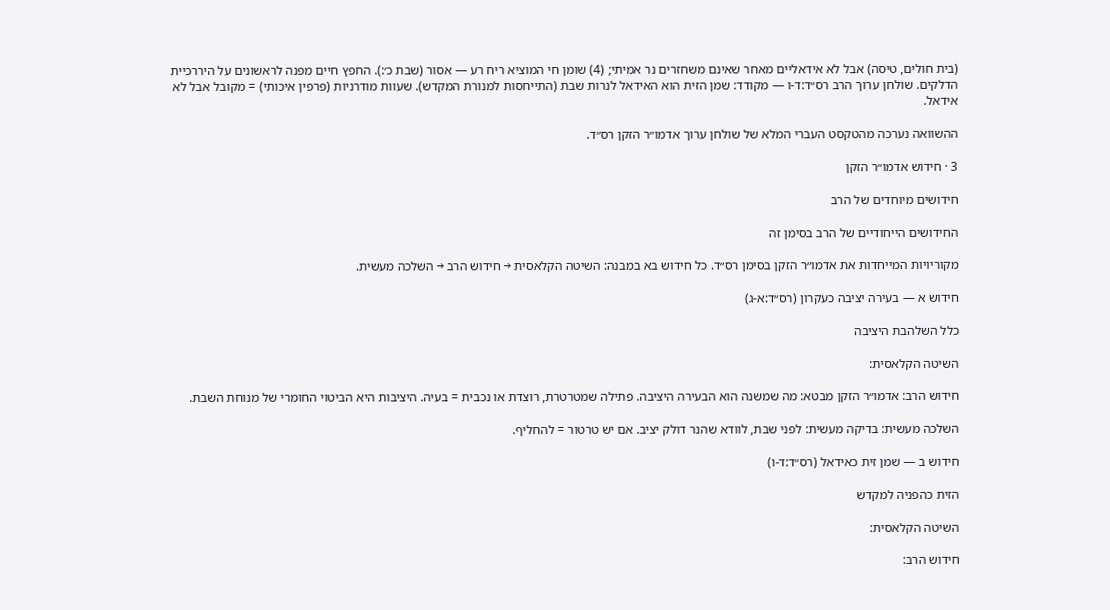(בית חולים, טיסה) אבל לא אידאליים מאחר שאינם משחזרים נר אמיתי; (4) שומן חי המוציא ריח רע — אסור (שבת כ׳:). החפץ חיים מפנה לראשונים על היררכיית הדלקים. שולחן ערוך הרב רס״ד:ד-ו — מקודד: שמן הזית הוא האידאל לנרות שבת (התייחסות למנורת המקדש). שעוות מודרניות (פרפין איכותי) = מקובל אבל לא אידאל.

ההשוואה נערכה מהטקסט העברי המלא של שולחן ערוך אדמו״ר הזקן רס״ד.

3 · חידוש אדמו״ר הזקן

חידושים מיוחדים של הרב

החידושים הייחודיים של הרב בסימן זה

מקוריויות המייחדות את אדמו״ר הזקן בסימן רס״ד. כל חידוש בא במבנה: השיטה הקלאסית → חידוש הרב → השלכה מעשית.

חידוש א — בעירה יציבה כעקרון (רס״ד:א-ג)

כלל השלהבת היציבה

השיטה הקלאסית:

חידוש הרב: אדמו״ר הזקן מבטא: מה שמשנה הוא הבעירה היציבה. פתילה שמטרטרת, רוצדת או נכבית = בעיה. היציבות היא הביטוי החומרי של מנוחת השבת.

השלכה מעשית: בדיקה מעשית: לפני שבת, לוודא שהנר דולק יציב. אם יש טרטור = להחליף.

חידוש ב — שמן זית כאידאל (רס״ד:ד-ו)

הזית כהפניה למקדש

השיטה הקלאסית:

חידוש הרב: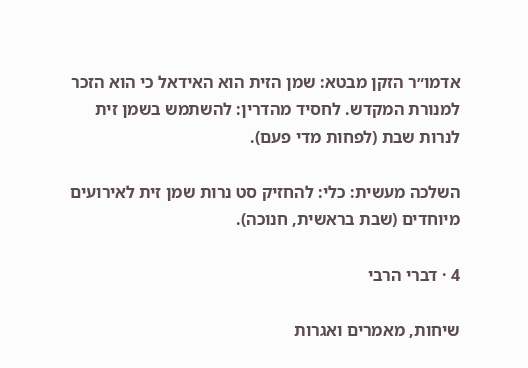אדמו״ר הזקן מבטא: שמן הזית הוא האידאל כי הוא הזכר למנורת המקדש. לחסיד מהדרין: להשתמש בשמן זית לנרות שבת (לפחות מדי פעם).

השלכה מעשית: כלי: להחזיק סט נרות שמן זית לאירועים מיוחדים (שבת בראשית, חנוכה).

4 · דברי הרבי

שיחות, מאמרים ואגרות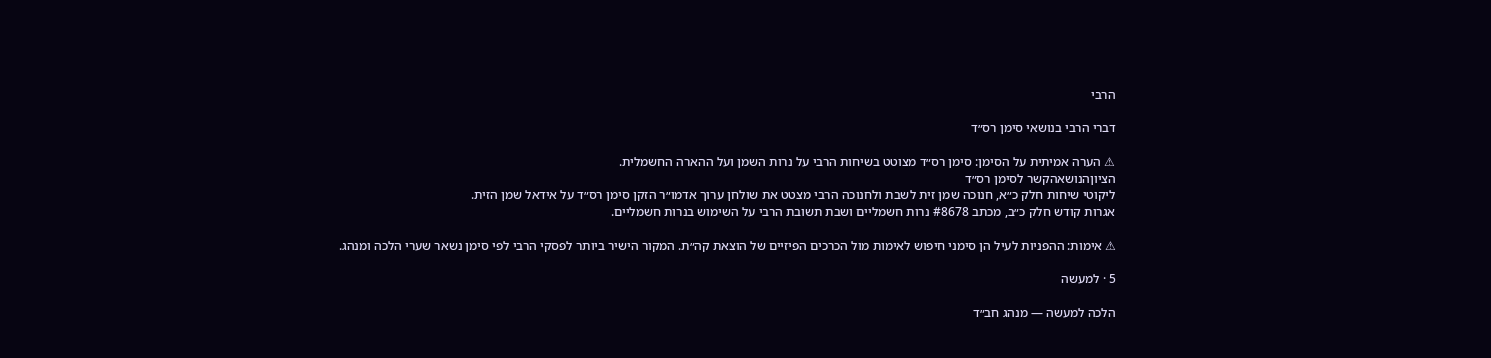הרבי

דברי הרבי בנושאי סימן רס״ד

⚠ הערה אמיתית על הסימן: סימן רס״ד מצוטט בשיחות הרבי על נרות השמן ועל ההארה החשמלית.
הציוןהנושאהקשר לסימן רס״ד
ליקוטי שיחות חלק כ״א, חנוכה שמן זית לשבת ולחנוכה הרבי מצטט את שולחן ערוך אדמו״ר הזקן סימן רס״ד על אידאל שמן הזית.
אגרות קודש חלק כ״ב, מכתב #8678 נרות חשמליים ושבת תשובת הרבי על השימוש בנרות חשמליים.

⚠ אימות: ההפניות לעיל הן סימני חיפוש לאימות מול הכרכים הפיזיים של הוצאת קה״ת. המקור הישיר ביותר לפסקי הרבי לפי סימן נשאר שערי הלכה ומנהג.

5 · למעשה

הלכה למעשה — מנהג חב״ד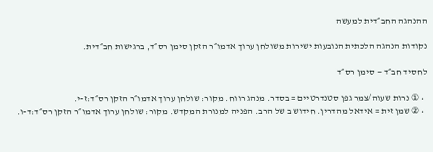ההנהגה החב״דית למעשה

נקודות הנהגה הלכתית הנובעות ישירות משולחן ערוך אדמו״ר הזקן סימן רס״ד, ברגישות חב״דית.

לחסיד חב״ד — סימן רס״ד

  • ① נרות שעוה/צמר גפן סטנדרטיים = בסדר. מנהג רווח. מקור: שולחן ערוך אדמו״ר הזקן רס״ד:ז-י.
  • ② שמן זית = אידאל מהדרין. חידוש ב של הרב. הפניה למנורת המקדש. מקור: שולחן ערוך אדמו״ר הזקן רס״ד:ד-ו.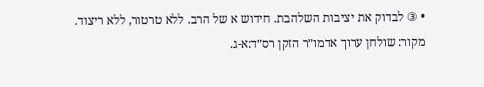• ③ לבדוק את יציבות השלהבת. חידוש א של הרב. ללא טרטור, ללא ריצוד. מקור: שולחן ערוך אדמו״ר הזקן רס״ד:א-ג.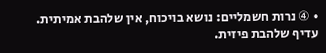• ④ נרות חשמליים: נושא בויכוח, אין שלהבת אמיתית. עדיף שלהבת פיזית.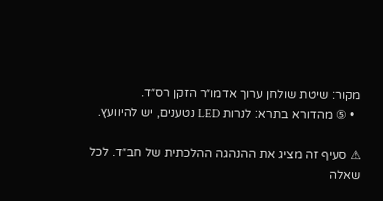מקור: שיטת שולחן ערוך אדמו״ר הזקן רס״ד.
  • ⑤ מהדורא בתרא: לנרות LED נטענים, יש להיוועץ.

⚠ סעיף זה מציג את ההנהגה ההלכתית של חב״ד. לכל שאלה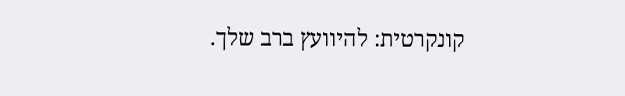קונקרטית: להיוועץ ברב שלך.